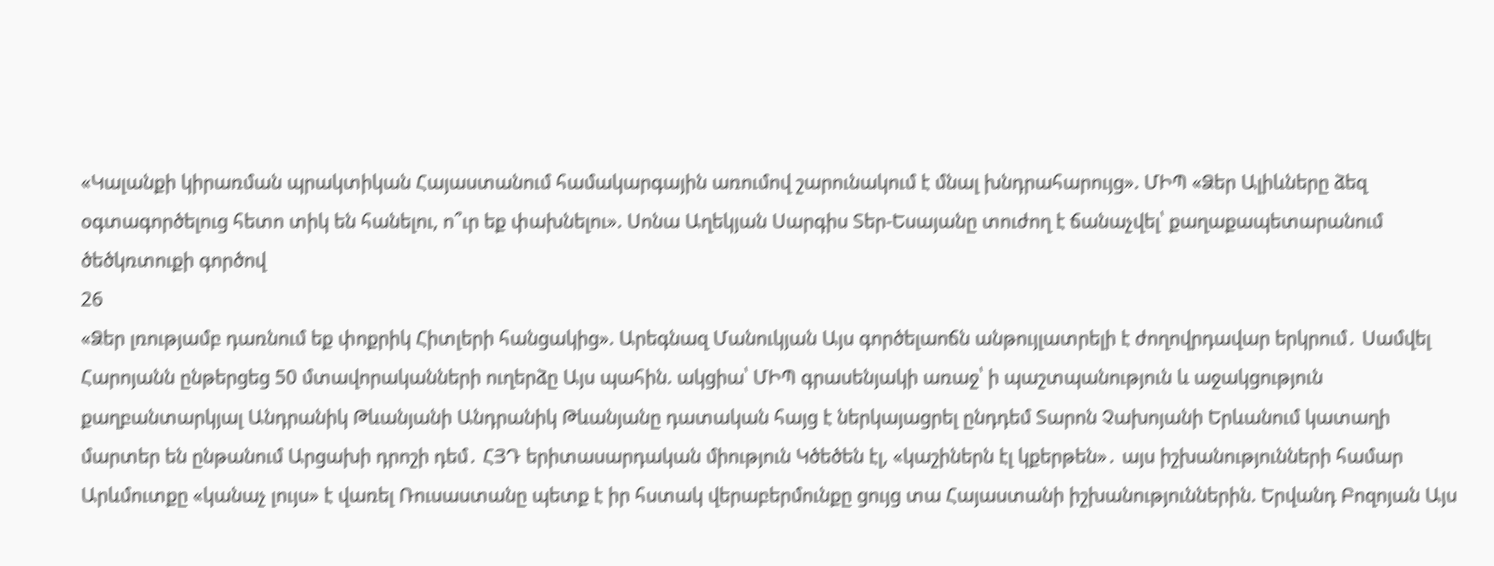«Կալանքի կիրառման պրակտիկան Հայաստանում համակարգային առումով շարունակում է մնալ խնդրահարույց». ՄԻՊ «Ձեր Ալիևները ձեզ օգտագործելուց հետո տիկ են հանելու, ո՞ւր եք փախնելու». Սոնա Աղեկյան Սարգիս Տեր-Եսայանը տուժող է ճանաչվել՝ քաղաքապետարանում ծեծկռտուքի գործով
26
«Ձեր լռությամբ դառնում եք փոքրիկ Հիտլերի հանցակից». Արեգնազ Մանուկյան Այս գործելաոճն անթույլատրելի է ժողովրդավար երկրում․ Սամվել Հարոյանն ընթերցեց 50 մտավորականների ուղերձը Այս պահին. ակցիա՝ ՄԻՊ գրասենյակի առաջ՝ ի պաշտպանություն և աջակցություն քաղբանտարկյալ Անդրանիկ Թևանյանի Անդրանիկ Թևանյանը դատական հայց է ներկայացրել ընդդեմ Տարոն Չախոյանի Երևանում կատաղի մարտեր են ընթանում Արցախի դրոշի դեմ․ ՀՅԴ երիտասարդական միություն Կծեծեն էլ, «կաշիներն էլ կքերթեն»․ այս իշխանությունների համար Արևմուտքը «կանաչ լույս» է վառել Ռուսաստանը պետք է իր հստակ վերաբերմունքը ցույց տա Հայաստանի իշխանություններին. Երվանդ Բոզոյան Այս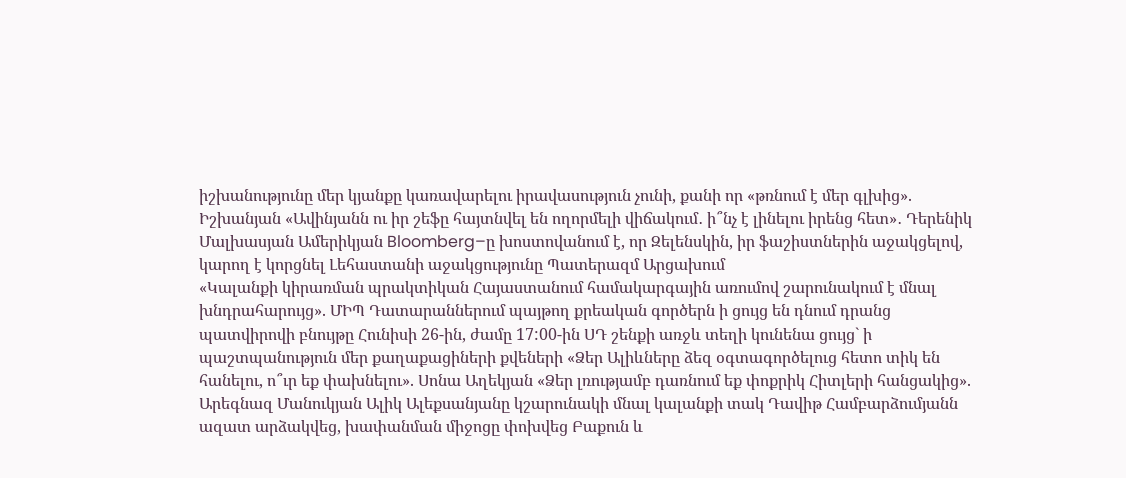իշխանությունը մեր կյանքը կառավարելու իրավասություն չունի, քանի որ «թռնում է մեր գլխից». Իշխանյան «Ավինյանն ու իր շեֆը հայտնվել են ողորմելի վիճակում․ ի՞նչ է լինելու իրենց հետ»․ Դերենիկ Մալխասյան Ամերիկյան Bloomberg–ը խոստովանում է, որ Զելենսկին, իր ֆաշիստներին աջակցելով, կարող է կորցնել Լեհաստանի աջակցությունը Պատերազմ Արցախում
«Կալանքի կիրառման պրակտիկան Հայաստանում համակարգային առումով շարունակում է մնալ խնդրահարույց». ՄԻՊ Դատարաններում պայթող քրեական գործերն ի ցույց են դնում դրանց պատվիրովի բնույթը Հունիսի 26-ին, ժամը 17:00-ին ՍԴ շենքի առջև տեղի կունենա ցույց` ի պաշտպանություն մեր քաղաքացիների քվեների «Ձեր Ալիևները ձեզ օգտագործելուց հետո տիկ են հանելու, ո՞ւր եք փախնելու». Սոնա Աղեկյան «Ձեր լռությամբ դառնում եք փոքրիկ Հիտլերի հանցակից». Արեգնազ Մանուկյան Ալիկ Ալեքսանյանը կշարունակի մնալ կալանքի տակ Դավիթ Համբարձումյանն ազատ արձակվեց, խափանման միջոցը փոխվեց Բաքուն և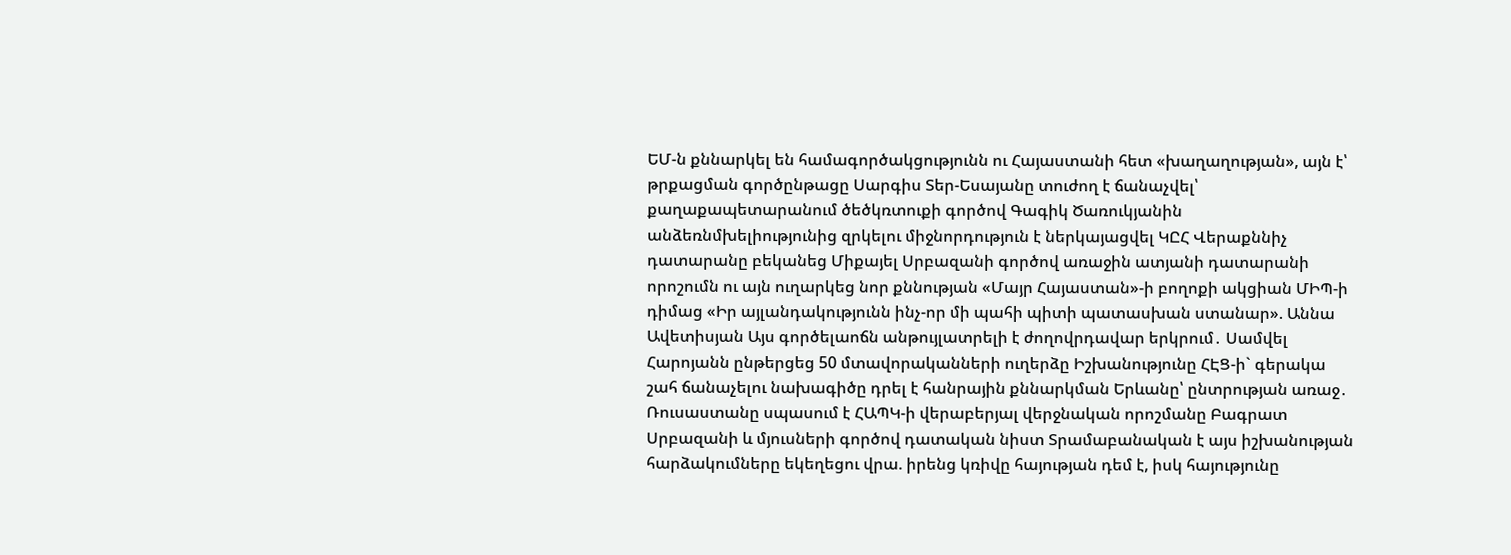ԵՄ-ն քննարկել են համագործակցությունն ու Հայաստանի հետ «խաղաղության», այն է՝ թրքացման գործընթացը Սարգիս Տեր-Եսայանը տուժող է ճանաչվել՝ քաղաքապետարանում ծեծկռտուքի գործով Գագիկ Ծառուկյանին անձեռնմխելիությունից զրկելու միջնորդություն է ներկայացվել ԿԸՀ Վերաքննիչ դատարանը բեկանեց Միքայել Սրբազանի գործով առաջին ատյանի դատարանի որոշումն ու այն ուղարկեց նոր քննության «Մայր Հայաստան»-ի բողոքի ակցիան ՄԻՊ-ի դիմաց «Իր այլանդակությունն ինչ-որ մի պահի պիտի պատասխան ստանար». Աննա Ավետիսյան Այս գործելաոճն անթույլատրելի է ժողովրդավար երկրում․ Սամվել Հարոյանն ընթերցեց 50 մտավորականների ուղերձը Իշխանությունը ՀԷՑ-ի` գերակա շահ ճանաչելու նախագիծը դրել է հանրային քննարկման Երևանը՝ ընտրության առաջ․ Ռուսաստանը սպասում է ՀԱՊԿ-ի վերաբերյալ վերջնական որոշմանը Բագրատ Սրբազանի և մյուսների գործով դատական նիստ Տրամաբանական է այս իշխանության հարձակումները եկեղեցու վրա. իրենց կռիվը հայության դեմ է, իսկ հայությունը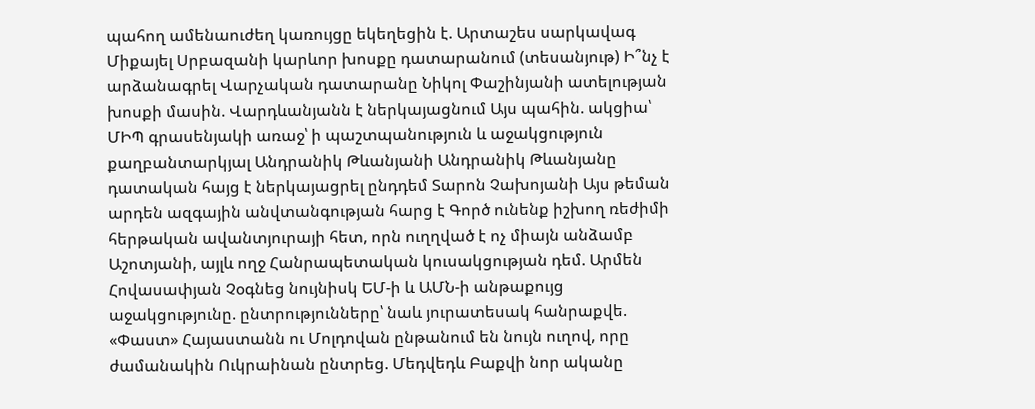պահող ամենաուժեղ կառույցը եկեղեցին է. Արտաշես սարկավագ Միքայել Սրբազանի կարևոր խոսքը դատարանում (տեսանյութ) Ի՞նչ է արձանագրել Վարչական դատարանը Նիկոլ Փաշինյանի ատելության խոսքի մասին. Վարդևանյանն է ներկայացնում Այս պահին. ակցիա՝ ՄԻՊ գրասենյակի առաջ՝ ի պաշտպանություն և աջակցություն քաղբանտարկյալ Անդրանիկ Թևանյանի Անդրանիկ Թևանյանը դատական հայց է ներկայացրել ընդդեմ Տարոն Չախոյանի Այս թեման արդեն ազգային անվտանգության հարց է Գործ ունենք իշխող ռեժիմի հերթական ավանտյուրայի հետ, որն ուղղված է ոչ միայն անձամբ Աշոտյանի, այլև ողջ Հանրապետական կուսակցության դեմ. Արմեն Հովասափյան Չօգնեց նույնիսկ ԵՄ-ի և ԱՄՆ-ի անթաքույց աջակցությունը. ընտրությունները՝ նաև յուրատեսակ հանրաքվե. «Փաստ» Հայաստանն ու Մոլդովան ընթանում են նույն ուղով, որը ժամանակին Ուկրաինան ընտրեց. Մեդվեդև Բաքվի նոր ականը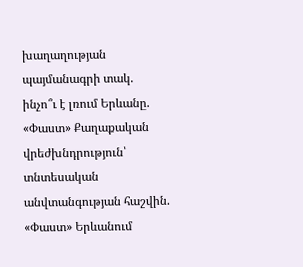խաղաղության պայմանագրի տակ. ինչո՞ւ է լռում Երևանը. «Փաստ» Քաղաքական վրեժխնդրություն՝ տնտեսական անվտանգության հաշվին. «Փաստ» Երևանում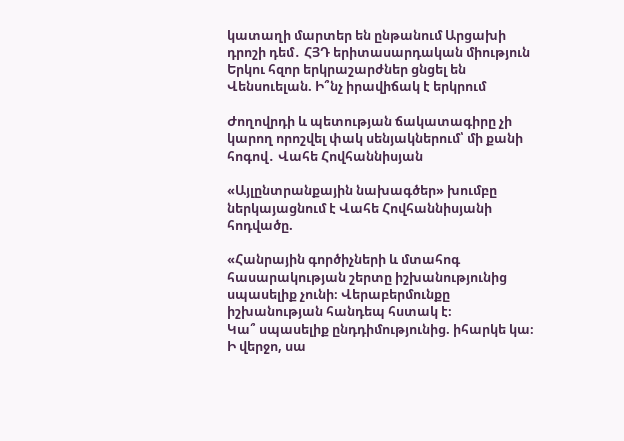կատաղի մարտեր են ընթանում Արցախի դրոշի դեմ․ ՀՅԴ երիտասարդական միություն Երկու հզոր երկրաշարժներ ցնցել են Վենսուելան. Ի՞նչ իրավիճակ է երկրում

Ժողովրդի և պետության ճակատագիրը չի կարող որոշվել փակ սենյակներում՝ մի քանի հոգով․ Վահե Հովհաննիսյան

«Այլընտրանքային նախագծեր» խումբը ներկայացնում է Վահե Հովհաննիսյանի հոդվածը.

«Հանրային գործիչների և մտահոգ հասարակության շերտը իշխանությունից սպասելիք չունի։ Վերաբերմունքը իշխանության հանդեպ հստակ է։
Կա՞ սպասելիք ընդդիմությունից. իհարկե կա։ Ի վերջո, սա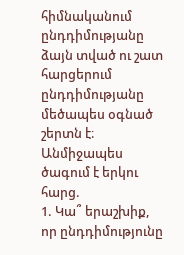հիմնականում ընդդիմությանը ձայն տված ու շատ հարցերում ընդդիմությանը մեծապես օգնած շերտն է։
Անմիջապես ծագում է երկու հարց.
1. Կա՞ երաշխիք, որ ընդդիմությունը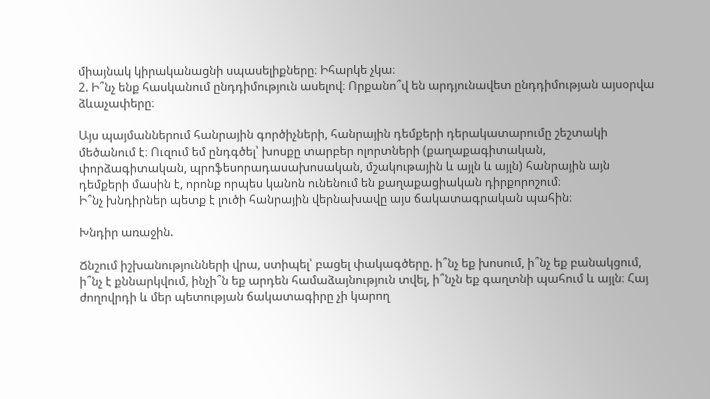միայնակ կիրականացնի սպասելիքները։ Իհարկե չկա։
2. Ի՞նչ ենք հասկանում ընդդիմություն ասելով։ Որքանո՞վ են արդյունավետ ընդդիմության այսօրվա ձևաչափերը։

Այս պայմաններում հանրային գործիչների, հանրային դեմքերի դերակատարումը շեշտակի մեծանում է։ Ուզում եմ ընդգծել՝ խոսքը տարբեր ոլորտների (քաղաքագիտական, փորձագիտական, պրոֆեսորադասախոսական, մշակութային և այլն և այլն) հանրային այն դեմքերի մասին է, որոնք որպես կանոն ունենում են քաղաքացիական դիրքորոշում։
Ի՞նչ խնդիրներ պետք է լուծի հանրային վերնախավը այս ճակատագրական պահին։

Խնդիր առաջին.

Ճնշում իշխանությունների վրա, ստիպել՝ բացել փակագծերը. ի՞նչ եք խոսում, ի՞նչ եք բանակցում, ի՞նչ է քննարկվում, ինչի՞ն եք արդեն համաձայնություն տվել, ի՞նչն եք գաղտնի պահում և այլն։ Հայ ժողովրդի և մեր պետության ճակատագիրը չի կարող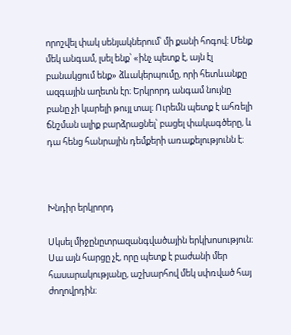որոշվել փակ սենյակներում՝ մի քանի հոգով։ Մենք մեկ անգամ, լսել ենք՝ «ինչ պետք է, այն էլ բանակցում ենք» ձևակերպումը, որի հետևանքը ազգային աղետն էր։ Երկրորդ անգամ նույնը բանը չի կարելի թույլ տալ։ Ուրեմն պետք է ահռելի ճնշման ալիք բարձրացնել՝ բացել փակագծերը, և դա հենց հանրային դեմքերի առաքելությունն է։



Խնդիր երկրորդ

Սկսել միջընըտրազանգվածային երկխոսություն։ Սա այն հարցը չէ, որը պետք է բաժանի մեր հասարակությանը, աշխարհով մեկ սփռված հայ ժողովրդին։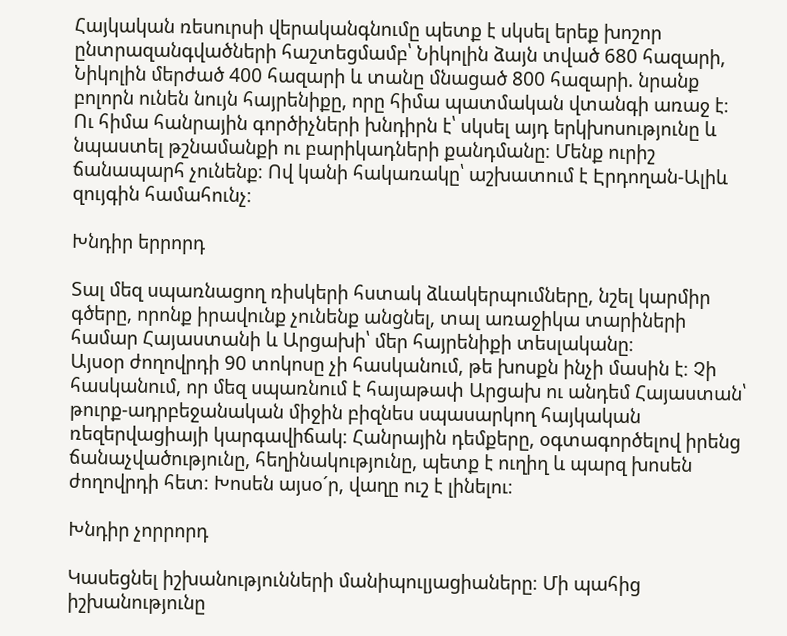Հայկական ռեսուրսի վերականգնումը պետք է սկսել երեք խոշոր ընտրազանգվածների հաշտեցմամբ՝ Նիկոլին ձայն տված 680 հազարի, Նիկոլին մերժած 400 հազարի և տանը մնացած 800 հազարի. նրանք բոլորն ունեն նույն հայրենիքը, որը հիմա պատմական վտանգի առաջ է։ Ու հիմա հանրային գործիչների խնդիրն է՝ սկսել այդ երկխոսությունը և նպաստել թշնամանքի ու բարիկադների քանդմանը։ Մենք ուրիշ ճանապարհ չունենք։ Ով կանի հակառակը՝ աշխատում է Էրդողան-Ալիև զույգին համահունչ։

Խնդիր երրորդ

Տալ մեզ սպառնացող ռիսկերի հստակ ձևակերպումները, նշել կարմիր գծերը, որոնք իրավունք չունենք անցնել, տալ առաջիկա տարիների համար Հայաստանի և Արցախի՝ մեր հայրենիքի տեսլականը։
Այսօր ժողովրդի 90 տոկոսը չի հասկանում, թե խոսքն ինչի մասին է։ Չի հասկանում, որ մեզ սպառնում է հայաթափ Արցախ ու անդեմ Հայաստան՝ թուրք-ադրբեջանական միջին բիզնես սպասարկող հայկական ռեզերվացիայի կարգավիճակ։ Հանրային դեմքերը, օգտագործելով իրենց ճանաչվածությունը, հեղինակությունը, պետք է ուղիղ և պարզ խոսեն ժողովրդի հետ։ Խոսեն այսօ´ր, վաղը ուշ է լինելու։

Խնդիր չորրորդ

Կասեցնել իշխանությունների մանիպուլյացիաները։ Մի պահից իշխանությունը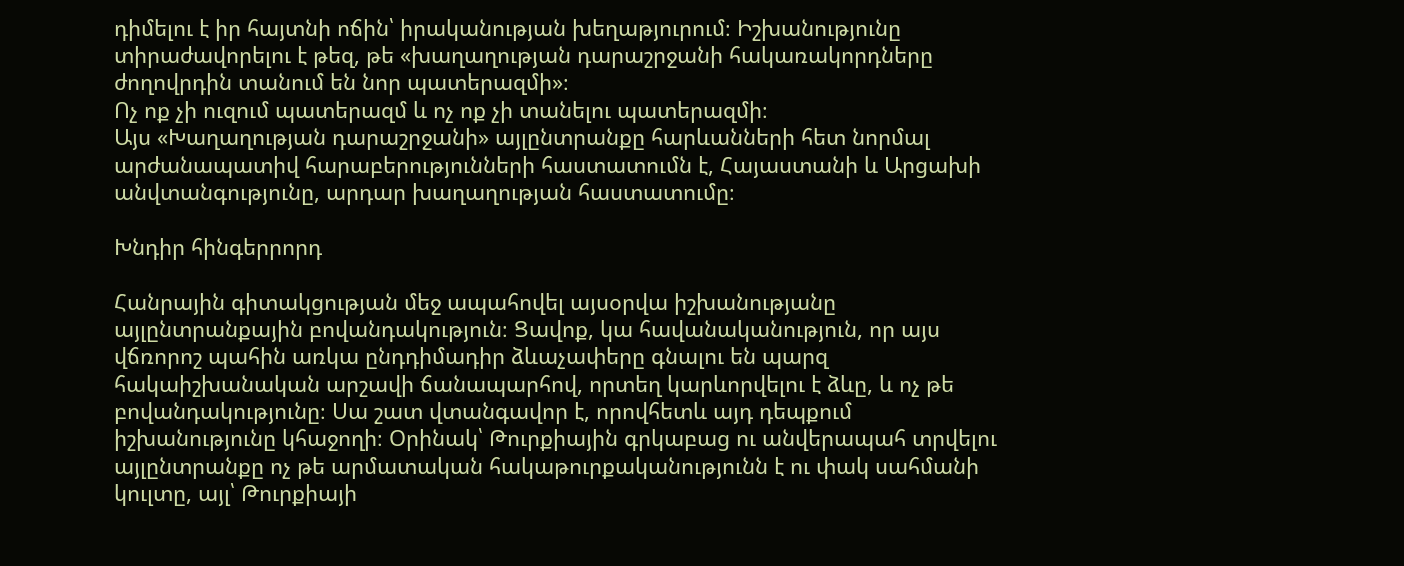դիմելու է իր հայտնի ոճին՝ իրականության խեղաթյուրում։ Իշխանությունը տիրաժավորելու է թեզ, թե «խաղաղության դարաշրջանի հակառակորդները ժողովրդին տանում են նոր պատերազմի»։
Ոչ ոք չի ուզում պատերազմ և ոչ ոք չի տանելու պատերազմի։
Այս «Խաղաղության դարաշրջանի» այլընտրանքը հարևանների հետ նորմալ արժանապատիվ հարաբերությունների հաստատումն է, Հայաստանի և Արցախի անվտանգությունը, արդար խաղաղության հաստատումը։

Խնդիր հինգերրորդ

Հանրային գիտակցության մեջ ապահովել այսօրվա իշխանությանը այլընտրանքային բովանդակություն։ Ցավոք, կա հավանականություն, որ այս վճռորոշ պահին առկա ընդդիմադիր ձևաչափերը գնալու են պարզ հակաիշխանական արշավի ճանապարհով, որտեղ կարևորվելու է ձևը, և ոչ թե բովանդակությունը։ Սա շատ վտանգավոր է, որովհետև այդ դեպքում իշխանությունը կհաջողի։ Օրինակ՝ Թուրքիային գրկաբաց ու անվերապահ տրվելու այլընտրանքը ոչ թե արմատական հակաթուրքականությունն է ու փակ սահմանի կուլտը, այլ՝ Թուրքիայի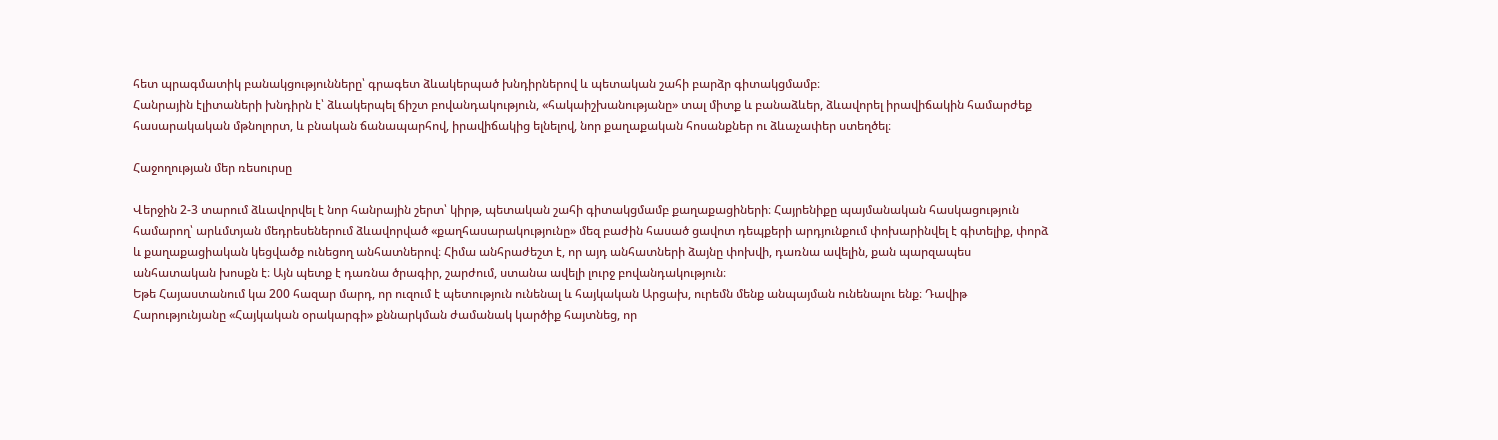հետ պրագմատիկ բանակցությունները՝ գրագետ ձևակերպած խնդիրներով և պետական շահի բարձր գիտակցմամբ։
Հանրային էլիտաների խնդիրն է՝ ձևակերպել ճիշտ բովանդակություն, «հակաիշխանությանը» տալ միտք և բանաձևեր, ձևավորել իրավիճակին համարժեք հասարակական մթնոլորտ, և բնական ճանապարհով, իրավիճակից ելնելով, նոր քաղաքական հոսանքներ ու ձևաչափեր ստեղծել։

Հաջողության մեր ռեսուրսը

Վերջին 2-3 տարում ձևավորվել է նոր հանրային շերտ՝ կիրթ, պետական շահի գիտակցմամբ քաղաքացիների։ Հայրենիքը պայմանական հասկացություն համարող՝ արևմտյան մեդրեսեներում ձևավորված «քաղհասարակությունը» մեզ բաժին հասած ցավոտ դեպքերի արդյունքում փոխարինվել է գիտելիք, փորձ և քաղաքացիական կեցվածք ունեցող անհատներով։ Հիմա անհրաժեշտ է, որ այդ անհատների ձայնը փոխվի, դառնա ավելին, քան պարզապես անհատական խոսքն է։ Այն պետք է դառնա ծրագիր, շարժում, ստանա ավելի լուրջ բովանդակություն։
Եթե Հայաստանում կա 200 հազար մարդ, որ ուզում է պետություն ունենալ և հայկական Արցախ, ուրեմն մենք անպայման ունենալու ենք։ Դավիթ Հարությունյանը «Հայկական օրակարգի» քննարկման ժամանակ կարծիք հայտնեց, որ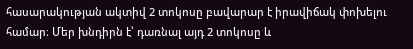հասարակության ակտիվ 2 տոկոսը բավարար է իրավիճակ փոխելու համար։ Մեր խնդիրն է՝ դառնալ այդ 2 տոկոսը և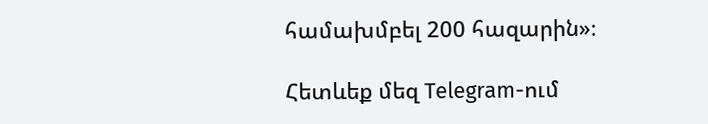համախմբել 200 հազարին»։

Հետևեք մեզ Telegram-ում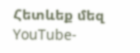Հետևեք մեզ YouTube-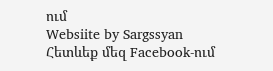ում
Websiite by Sargssyan
Հետևեք մեզ Facebook-ում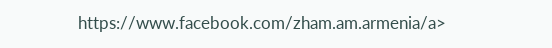https://www.facebook.com/zham.am.armenia/a>